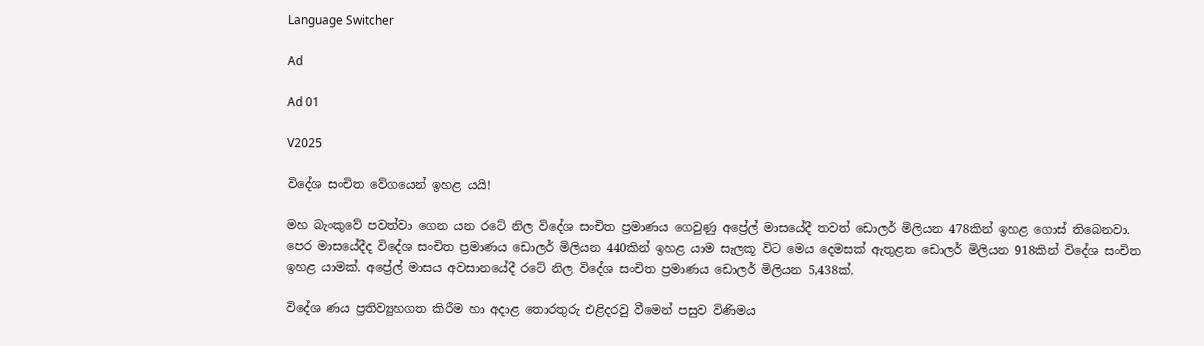Language Switcher

Ad

Ad 01

V2025

විදේශ සංචිත වේගයෙන් ඉහළ යයි!

මහ බැංකුවේ පවත්වා ගෙන යන රටේ නිල විදේශ සංචිත ප්‍රමාණය ගෙවුණු අප්‍රේල් මාසයේදී තවත් ඩොලර් මිලියන 478කින් ඉහළ ගොස් තිබෙනවා. පෙර මාසයේදීද විදේශ සංචිත ප්‍රමාණය ඩොලර් මිලියන 440කින් ඉහළ යාම සැලකූ විට මෙය දෙමසක් ඇතුළත ඩොලර් මිලියන 918කින් විදේශ සංචිත ඉහළ යාමක්. අප්‍රේල් මාසය අවසානයේදී රටේ නිල විදේශ සංචිත ප්‍රමාණය ඩොලර් මිලියන 5,438ක්.

විදේශ ණය ප්‍රතිව්‍යුහගත කිරීම හා අදාළ තොරතුරු එළිදරවු වීමෙන් පසුව විණිමය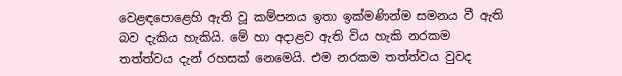වෙළඳපොළෙහි ඇති වූ කම්පනය ඉතා ඉක්මණින්ම සමනය වී ඇති බව දැකිය හැකියි. මේ හා අදාළව ඇති විය හැකි නරකම තත්ත්වය දැන් රහසක් නෙමෙයි. එම නරකම තත්ත්වය වුවද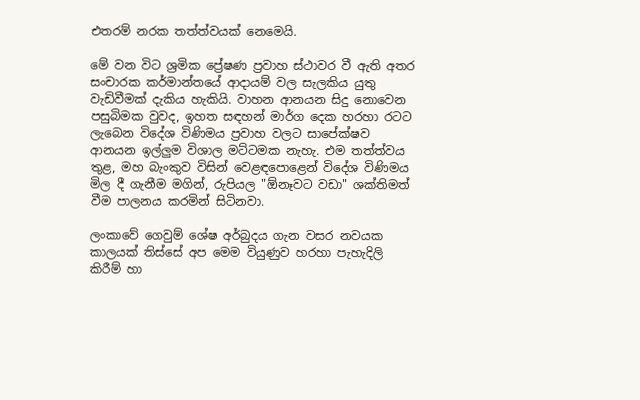එතරම් නරක තත්ත්වයක් නෙමෙයි.

මේ වන විට ශ්‍රමික ප්‍රේෂණ ප්‍රවාහ ස්ථාවර වී ඇති අතර සංචාරක කර්මාන්තයේ ආදායම් වල සැලකිය යුතු වැඩිවීමක් දැකිය හැකියි. වාහන ආනයන සිදු නොවෙන පසුබිමක වුවද, ඉහත සඳහන් මාර්ග දෙක හරහා රටට ලැබෙන විදේශ විණිමය ප්‍රවාහ වලට සාපේක්ෂව ආනයන ඉල්ලුම විශාල මට්ටමක නැහැ. එම තත්ත්වය තුළ, මහ බැංකුව විසින් වෙළඳපොළෙන් විදේශ විණිමය මිල දී ගැනීම මගින්, රුපියල "ඕනෑවට වඩා" ශක්තිමත් වීම පාලනය කරමින් සිටිනවා.

ලංකාවේ ගෙවුම් ශේෂ අර්බුදය ගැන වසර නවයක කාලයක් තිස්සේ අප මෙම වියුණුව හරහා පැහැදිලි කිරීම් හා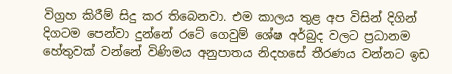විග්‍රහ කිරීම් සිදු කර තිබෙනවා. එම කාලය තුළ අප විසින් දිගින් දිගටම පෙන්වා දුන්නේ රටේ ගෙවුම් ශේෂ අර්බුද වලට ප්‍රධානම හේතුවක් වන්නේ විණිමය අනුපාතය නිදහසේ තීරණය වන්නට ඉඩ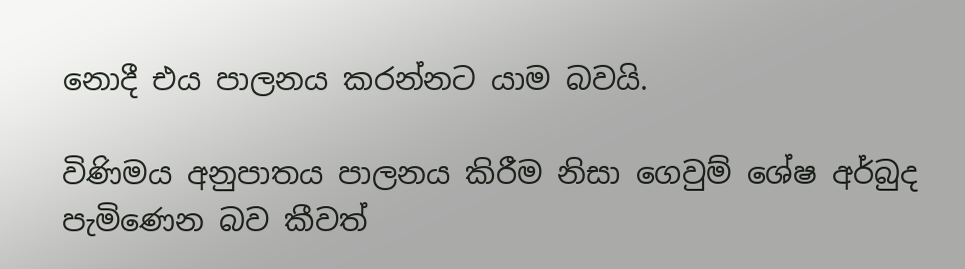නොදී එය පාලනය කරන්නට යාම බවයි.

විණිමය අනුපාතය පාලනය කිරීම නිසා ගෙවුම් ශේෂ අර්බුද පැමිණෙන බව කීවත්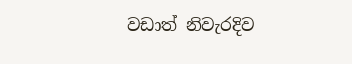වඩාත් නිවැරදිව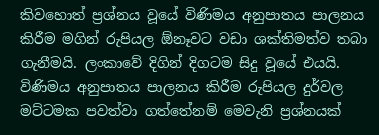කිවහොත් ප්‍රශ්නය වූයේ විණිමය අනුපාතය පාලනය කිරීම මගින් රුපියල ඕනෑවට වඩා ශක්තිමත්ව තබා ගැනීමයි. ලංකාවේ දිගින් දිගටම සිදු වූයේ එයයි. විණිමය අනුපාතය පාලනය කිරීම රුපියල දුර්වල මට්ටමක පවත්වා ගත්තේනම් මෙවැනි ප්‍රශ්නයක්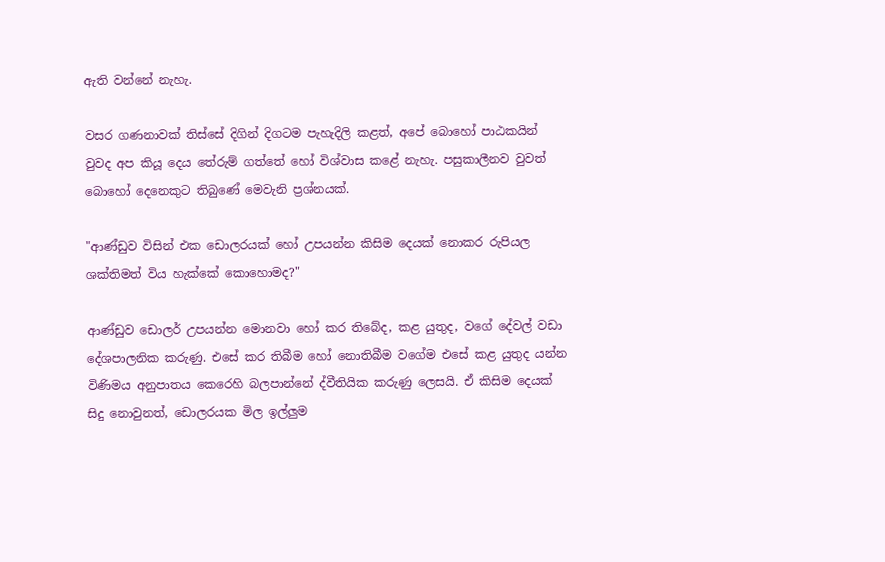ඇති වන්නේ නැහැ.

වසර ගණනාවක් තිස්සේ දිගින් දිගටම පැහැදිලි කළත්, අපේ බොහෝ පාඨකයින් වුවද අප කියූ දෙය තේරුම් ගත්තේ හෝ විශ්වාස කළේ නැහැ. පසුකාලීනව වුවත් බොහෝ දෙනෙකුට තිබුණේ මෙවැනි ප්‍රශ්නයක්.

"ආණ්ඩුව විසින් එක ඩොලරයක් හෝ උපයන්න කිසිම දෙයක් නොකර රුපියල ශක්තිමත් විය හැක්කේ කොහොමද?"

ආණ්ඩුව ඩොලර් උපයන්න මොනවා හෝ කර තිබේද, කළ යුතුද, වගේ දේවල් වඩා දේශපාලනික කරුණු. එසේ කර තිබීම හෝ නොතිබීම වගේම එසේ කළ යුතුද යන්න විණිමය අනුපාතය කෙරෙහි බලපාන්නේ ද්වීතියික කරුණු ලෙසයි. ඒ කිසිම දෙයක් සිදු නොවුනත්, ඩොලරයක මිල ඉල්ලුම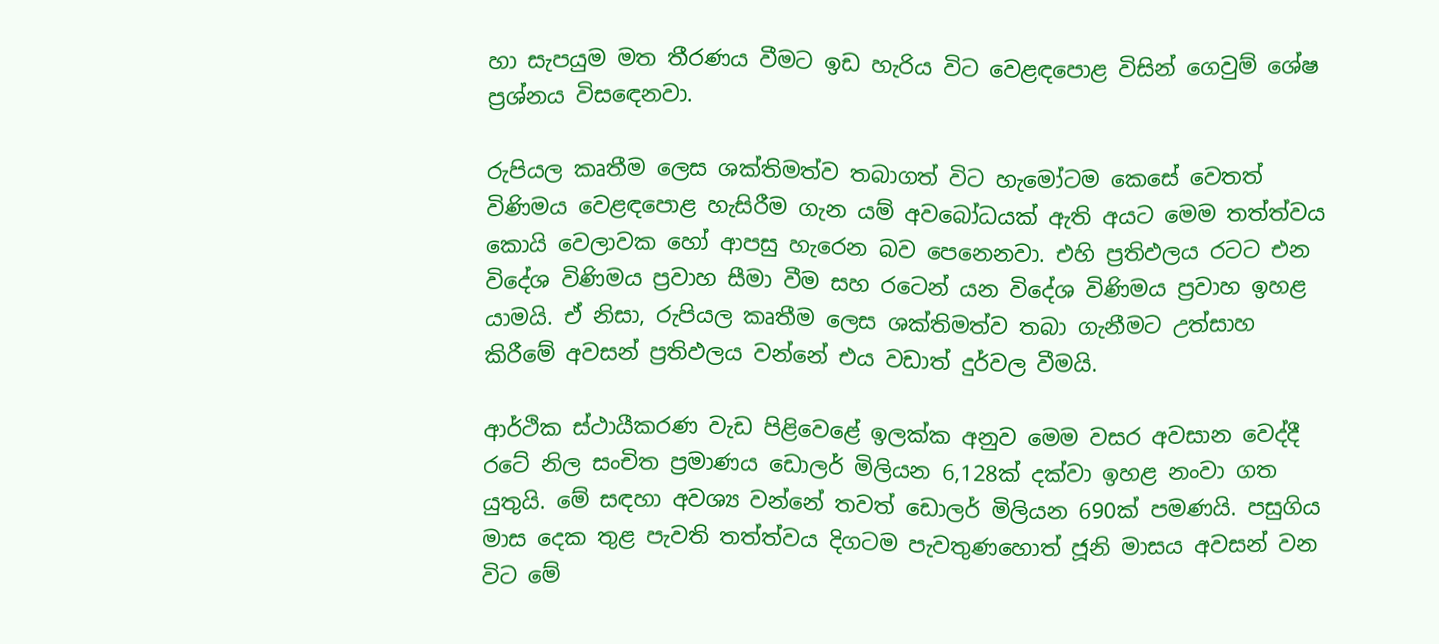හා සැපයුම මත තීරණය වීමට ඉඩ හැරිය විට වෙළඳපොළ විසින් ගෙවුම් ශේෂ ප්‍රශ්නය විසඳෙනවා.

රුපියල කෘතීම ලෙස ශක්තිමත්ව තබාගත් විට හැමෝටම කෙසේ වෙතත් විණිමය වෙළඳපොළ හැසිරීම ගැන යම් අවබෝධයක් ඇති අයට මෙම තත්ත්වය කොයි වෙලාවක හෝ ආපසු හැරෙන බව පෙනෙනවා. එහි ප්‍රතිඵලය රටට එන විදේශ විණිමය ප්‍රවාහ සීමා වීම සහ රටෙන් යන විදේශ විණිමය ප්‍රවාහ ඉහළ යාමයි. ඒ නිසා, රුපියල කෘතීම ලෙස ශක්තිමත්ව තබා ගැනීමට උත්සාහ කිරීමේ අවසන් ප්‍රතිඵලය වන්නේ එය වඩාත් දුර්වල වීමයි.

ආර්ථික ස්ථායීකරණ වැඩ පිළිවෙළේ ඉලක්ක අනුව මෙම වසර අවසාන වෙද්දී රටේ නිල සංචිත ප්‍රමාණය ඩොලර් මිලියන 6,128ක් දක්වා ඉහළ නංවා ගත යුතුයි. මේ සඳහා අවශ්‍ය වන්නේ තවත් ඩොලර් මිලියන 690ක් පමණයි. පසුගිය මාස දෙක තුළ පැවති තත්ත්වය දිගටම පැවතුණහොත් ජූනි මාසය අවසන් වන විට මේ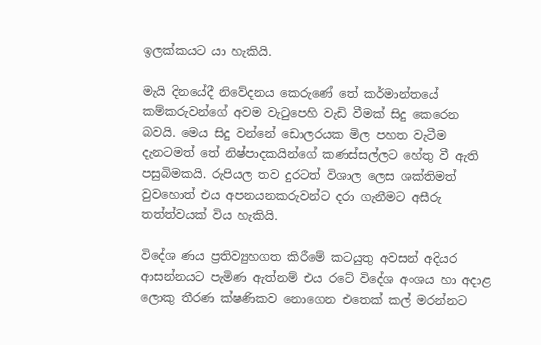ඉලක්කයට යා හැකියි.

මැයි දිනයේදී නිවේදනය කෙරුණේ තේ කර්මාන්තයේ කම්කරුවන්ගේ අවම වැටුපෙහි වැඩි වීමක් සිදු කෙරෙන බවයි. මෙය සිදු වන්නේ ඩොලරයක මිල පහත වැටීම දැනටමත් තේ නිෂ්පාදකයින්ගේ කණස්සල්ලට හේතු වී ඇති පසුබිමකයි. රුපියල තව දුරටත් විශාල ලෙස ශක්තිමත් වුවහොත් එය අපනයනකරුවන්ට දරා ගැනීමට අසීරු තත්ත්වයක් විය හැකියි.

විදේශ ණය ප්‍රතිව්‍යුහගත කිරීමේ කටයුතු අවසන් අදියර ආසන්නයට පැමිණ ඇත්නම් එය රටේ විදේශ අංශය හා අදාළ ලොකු තීරණ ක්ෂණිකව නොගෙන එතෙක් කල් මරන්නට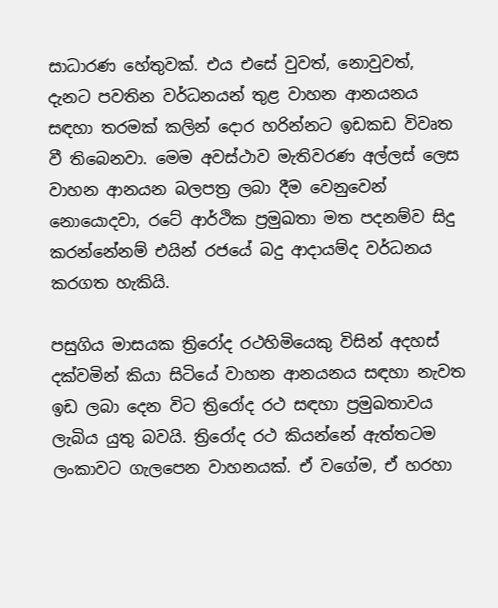සාධාරණ හේතුවක්. එය එසේ වුවත්, නොවුවත්, දැනට පවතින වර්ධනයන් තුළ වාහන ආනයනය සඳහා තරමක් කලින් දොර හරින්නට ඉඩකඩ විවෘත වී තිබෙනවා. මෙම අවස්ථාව මැතිවරණ අල්ලස් ලෙස වාහන ආනයන බලපත්‍ර ලබා දීම වෙනුවෙන් නොයොදවා, රටේ ආර්ථික ප්‍රමුඛතා මත පදනම්ව සිදු කරන්නේනම් එයින් රජයේ බදු ආදායම්ද වර්ධනය කරගත හැකියි.

පසුගිය මාසයක ත්‍රිරෝද රථහිමියෙකු විසින් අදහස් දක්වමින් කියා සිටියේ වාහන ආනයනය සඳහා නැවත ඉඩ ලබා දෙන විට ත්‍රිරෝද රථ සඳහා ප්‍රමුඛතාවය ලැබිය යුතු බවයි. ත්‍රිරෝද රථ කියන්නේ ඇත්තටම ලංකාවට ගැලපෙන වාහනයක්. ඒ වගේම, ඒ හරහා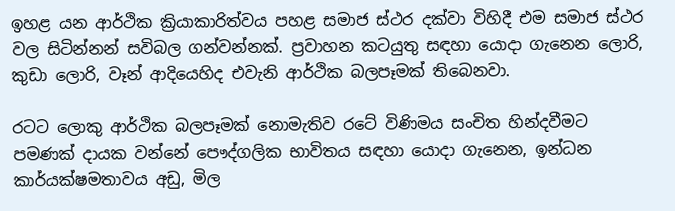ඉහළ යන ආර්ථික ක්‍රියාකාරිත්වය පහළ සමාජ ස්ථර දක්වා විහිදී එම සමාජ ස්ථර වල සිටින්නන් සවිබල ගන්වන්නක්. ප්‍රවාහන කටයුතු සඳහා යොදා ගැනෙන ලොරි, කුඩා ලොරි, වෑන් ආදියෙහිද එවැනි ආර්ථික බලපෑමක් තිබෙනවා.

රටට ලොකු ආර්ථික බලපෑමක් නොමැතිව රටේ විණිමය සංචිත හින්දවීමට පමණක් දායක වන්නේ පෞද්ගලික භාවිතය සඳහා යොදා ගැනෙන, ඉන්ධන කාර්යක්ෂමතාවය අඩු, මිල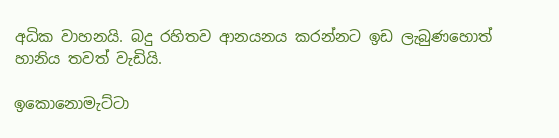අධික වාහනයි. බදු රහිතව ආනයනය කරන්නට ඉඩ ලැබුණහොත් හානිය තවත් වැඩියි.

ඉකොනොමැට්ටා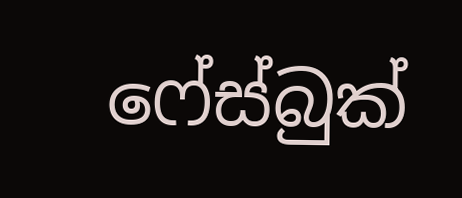ෆේස්බුක්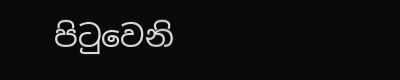පිටුවෙනි